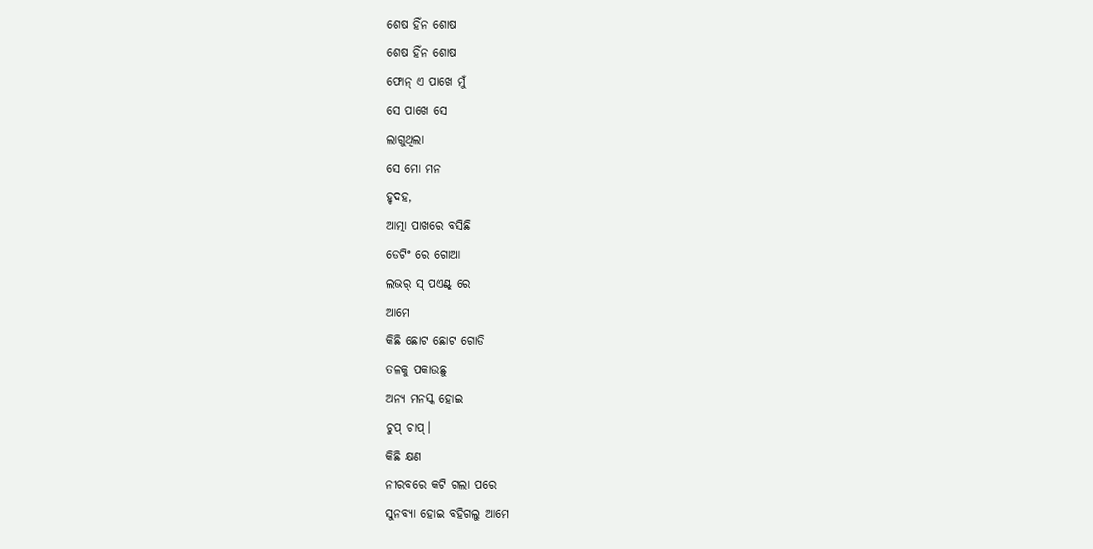ଶେଷ ହିଁନ ଶୋଷ
ଶେଷ ହିଁନ ଶୋଷ
ଫୋନ୍ ଏ ପାଖେ ମୁଁ
ସେ ପାଖେ ସେ
ଲାଗୁଥିଲା
ସେ ମୋ ମନ
ହୃଦହ,
ଆତ୍ମା ପାଖରେ ବସିଛି
ଡେଟିଂ ରେ ଗୋଆ
ଲଭର୍ ସ୍ ପଏଣ୍ଟ୍ ରେ
ଆମେ
କିଛି ଛୋଟ ଛୋଟ ଗୋଡି
ତଳକୁ ପକାଉଛୁ
ଅନ୍ୟ ମନସ୍କ ହୋଇ
ଚୁପ୍ ଚାପ୍।
କିଛି କ୍ଷଣ
ନୀରବରେ କଟି ଗଲା ପରେ
ସୁନବ୍ୟା ହୋଇ ବହିଗଲୁ ଆମେ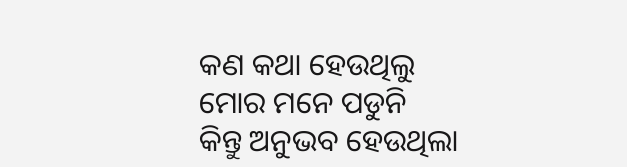କଣ କଥା ହେଉଥିଲୁ
ମୋର ମନେ ପଡୁନି
କିନ୍ତୁ ଅନୁଭବ ହେଉଥିଲା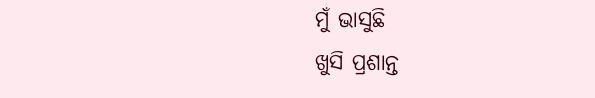ମୁଁ ଭାସୁଛି
ଖୁସି ପ୍ରଶାନ୍ତ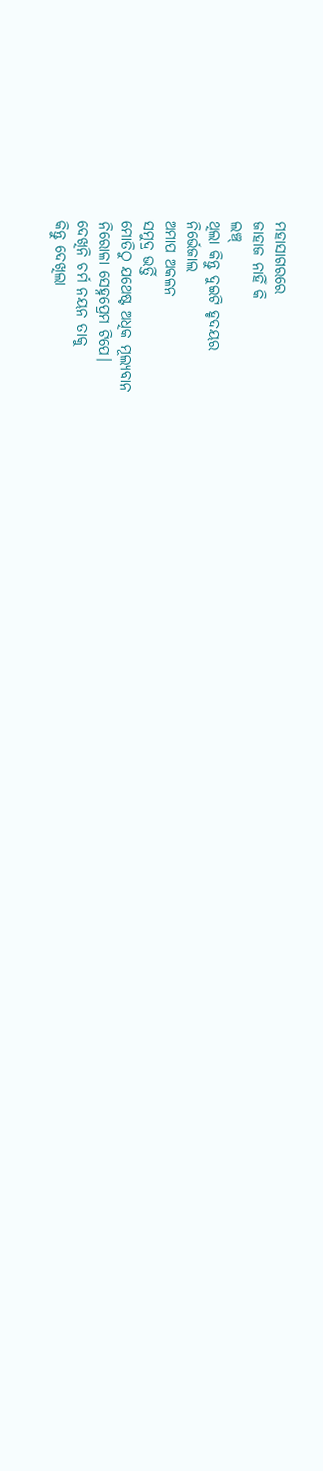ମହାସାଗରରେ
ଜାହାଜ ନାହିଁ କି
ଲଞ୍ଚ୍
ଥିଲା କିନ୍ତୁ ଦୁଇଟି ହୃଦୟର
ନିର୍ଭେଜାଲ
ଅମାପ ଅକଳନ
ସମୁଦ୍ର ଭର୍ତ୍ତି
ମୋତିଠୁ ଯଥେଷ୍ଟ ଅଧିକ ମୂଲ୍ୟବାନ
ନିରୋଳା ସେହ୍ନପ୍ରେମ ଟିପେ।
ଦେଖିନି ଚର୍ମ ନୟନ ତାକୁ
କିନ୍ତୁ ଦେଖିଲା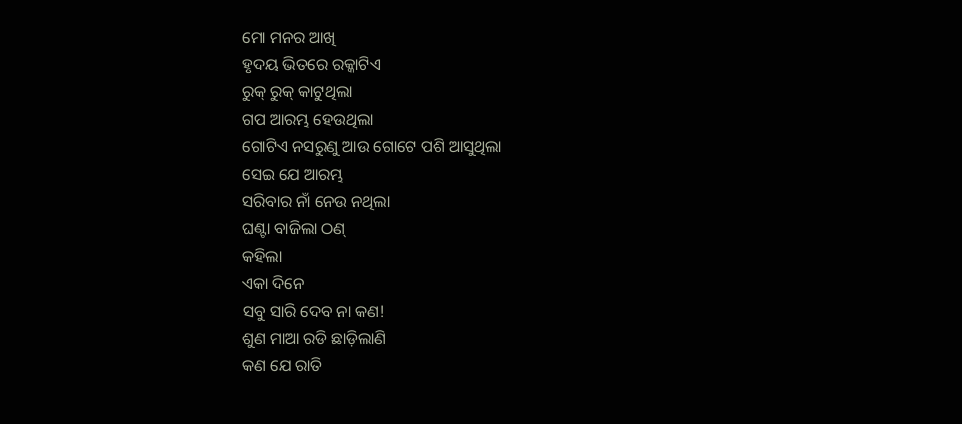ମୋ ମନର ଆଖି
ହୃଦୟ ଭିତରେ ରକ୍କାଟିଏ
ରୁକ୍ ରୁକ୍ କାଟୁଥିଲା
ଗପ ଆରମ୍ଭ ହେଉଥିଲା
ଗୋଟିଏ ନସରୁଣୁ ଆଉ ଗୋଟେ ପଶି ଆସୁଥିଲା
ସେଇ ଯେ ଆରମ୍ଭ
ସରିବାର ନାଁ ନେଉ ନଥିଲା
ଘଣ୍ଟା ବାଜିଲା ଠଣ୍
କହିଲା
ଏକା ଦିନେ
ସବୁ ସାରି ଦେବ ନା କଣ!
ଶୁଣ ମାଆ ରଡି ଛାଡ଼ିଲାଣି
କଣ ଯେ ରାତି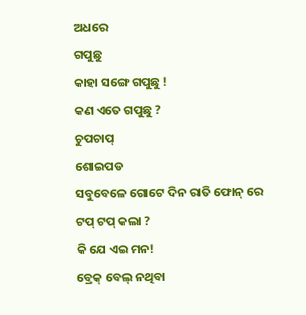ଅଧରେ
ଗପୁଛୁ
କାହା ସଙ୍ଗେ ଗପୁଛୁ !
କଣ ଏତେ ଗପୁଛୁ ?
ଚୁପଚାପ୍
ଶୋଇପଡ
ସବୁବେଳେ ଗୋଟେ ଦିନ ରାତି ଫୋନ୍ ରେ
ଟପ୍ ଟପ୍ କଲା ?
କି ଯେ ଏଇ ମନ!
ବ୍ରେକ୍ ବେଲ୍ ନଥିବା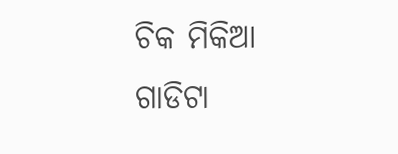ଚିକ ମିକିଆ ଗାଡିଟା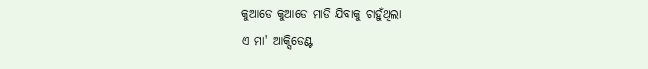କୁଆଡେ କୁଆଡେ ମାଡି ଯିବାକୁ ଚାହୁଁଥିଲା
ଏ ମା' ଆକ୍ସିଡେଣ୍ଟ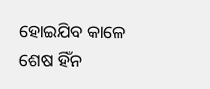ହୋଇଯିବ କାଳେ
ଶେଷ ହିଁନ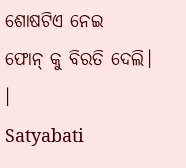ଶୋଷଟିଏ ନେଇ
ଫୋନ୍ କୁ ବିରତି ଦେଲି।
।
Satyabati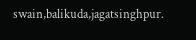swain,balikuda,jagatsinghpur.